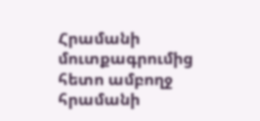Հրամանի մուտքագրումից հետո ամբողջ հրամանի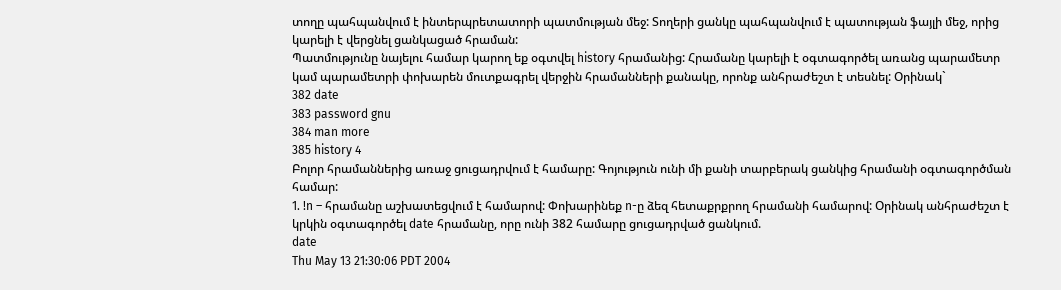տողը պահպանվում է ինտերպրետատորի պատմության մեջ: Տողերի ցանկը պահպանվում է պատության ֆայլի մեջ, որից կարելի է վերցնել ցանկացած հրաման:
Պատմությունը նայելու համար կարող եք օգտվել history հրամանից: Հրամանը կարելի է օգտագործել առանց պարամետր կամ պարամետրի փոխարեն մուտքագրել վերջին հրամանների քանակը, որոնք անհրաժեշտ է տեսնել: Օրինակ`
382 date
383 password gnu
384 man more
385 history 4
Բոլոր հրամաններից առաջ ցուցադրվում է համարը: Գոյություն ունի մի քանի տարբերակ ցանկից հրամանի օգտագործման համար:
1. !n – հրամանը աշխատեցվում է համարով: Փոխարինեք n-ը ձեզ հետաքրքրող հրամանի համարով: Օրինակ անհրաժեշտ է կրկին օգտագործել date հրամանը, որը ունի 382 համարը ցուցադրված ցանկում.
date
Thu May 13 21:30:06 PDT 2004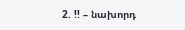2. !! – նախորդ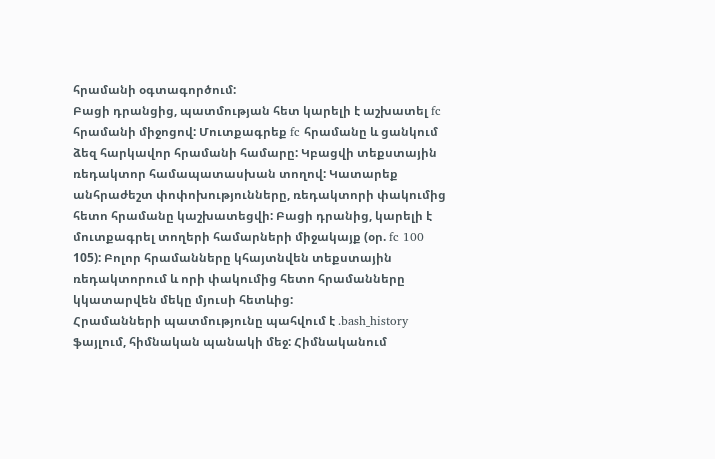հրամանի օգտագործում:
Բացի դրանցից, պատմության հետ կարելի է աշխատել fc հրամանի միջոցով: Մուտքագրեք fc հրամանը և ցանկում ձեզ հարկավոր հրամանի համարը: Կբացվի տեքստային ռեդակտոր համապատասխան տողով: Կատարեք անհրաժեշտ փոփոխությունները, ռեդակտորի փակումից հետո հրամանը կաշխատեցվի: Բացի դրանից, կարելի է մուտքագրել տողերի համարների միջակայք (օր. fc 100 105): Բոլոր հրամանները կհայտնվեն տեքստային ռեդակտորում և որի փակումից հետո հրամանները կկատարվեն մեկը մյուսի հետևից:
Հրամանների պատմությունը պահվում է .bash_history ֆայլում, հիմնական պանակի մեջ: Հիմնականում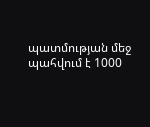պատմության մեջ պահվում է 1000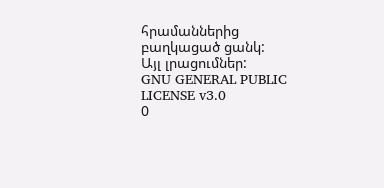հրամաններից բաղկացած ցանկ:
Այլ լրացումներ:
GNU GENERAL PUBLIC LICENSE v3.0
0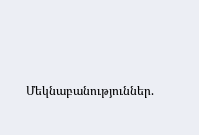Մեկնաբանություններ.